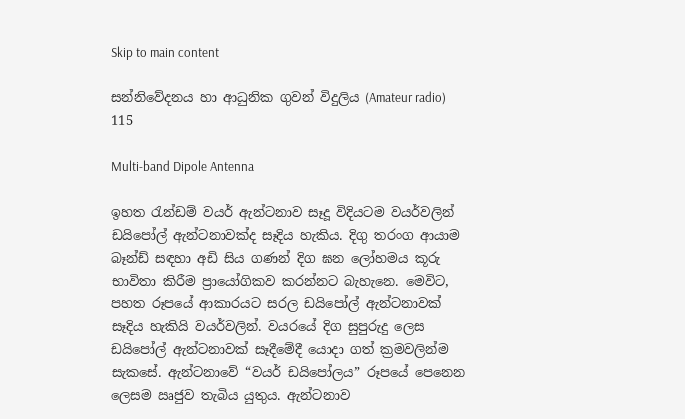Skip to main content

සන්නිවේදනය හා ආධුනික ගුවන් විදුලිය (Amateur radio) 115

Multi-band Dipole Antenna

ඉහත රැන්ඩම් වයර් ඇන්ටනාව සෑදූ විදියටම වයර්වලින් ඩයිපෝල් ඇන්ටනාවක්ද සෑදිය හැකිය. දිගු තරංග ආයාම බෑන්ඩ් සඳහා අඩි සිය ගණන් දිග ඝන ලෝහමය කූරු භාවිතා කිරීම ප්‍රායෝගිකව කරන්නට බැහැනෙ. මෙවිට, පහත රූපයේ ආකාරයට සරල ඩයිපෝල් ඇන්ටනාවක් සෑදිය හැකියි වයර්වලින්. වයරයේ දිග සුපුරුදු ලෙස ඩයිපෝල් ඇන්ටනාවක් සෑදීමේදී යොදා ගත් ක්‍රමවලින්ම සැකසේ. ඇන්ටනාවේ “වයර් ඩයිපෝලය” රූපයේ පෙනෙන ලෙසම ඍජුව තැබිය යුතුය. ඇන්ටනාව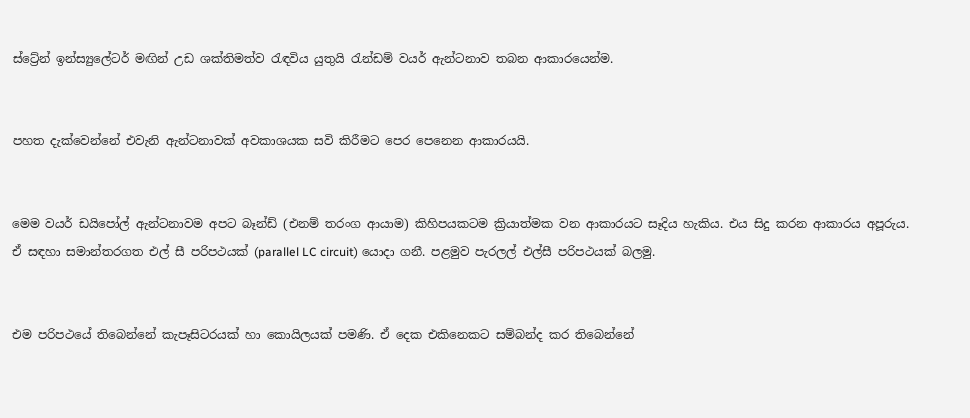ස්ට්‍රේන් ඉන්ස්‍යුලේටර් මඟින් උඩ ශක්තිමත්ව රැඳවිය යුතුයි රැන්ඩම් වයර් ඇන්ටනාව තබන ආකාරයෙන්ම.


පහත දැක්වෙන්නේ එවැනි ඇන්ටනාවක් අවකාශයක සවි කිරීමට පෙර පෙනෙන ආකාරයයි.


මෙම වයර් ඩයිපෝල් ඇන්ටනාවම අපට බෑන්ඩ් (එනම් තරංග ආයාම) කිහිපයකටම ක්‍රියාත්මක වන ආකාරයට සෑදිය හැකිය. එය සිදු කරන ආකාරය අපූරුය. ඒ සඳහා සමාන්තරගත එල් සී පරිපථයක් (parallel LC circuit) යොදා ගනී. පළමුව පැරලල් එල්සී පරිපථයක් බලමු.


එම පරිපථයේ තිබෙන්නේ කැපෑසිටරයක් හා කොයිලයක් පමණි. ඒ දෙක එකිනෙකට සම්බන්ද කර තිබෙන්නේ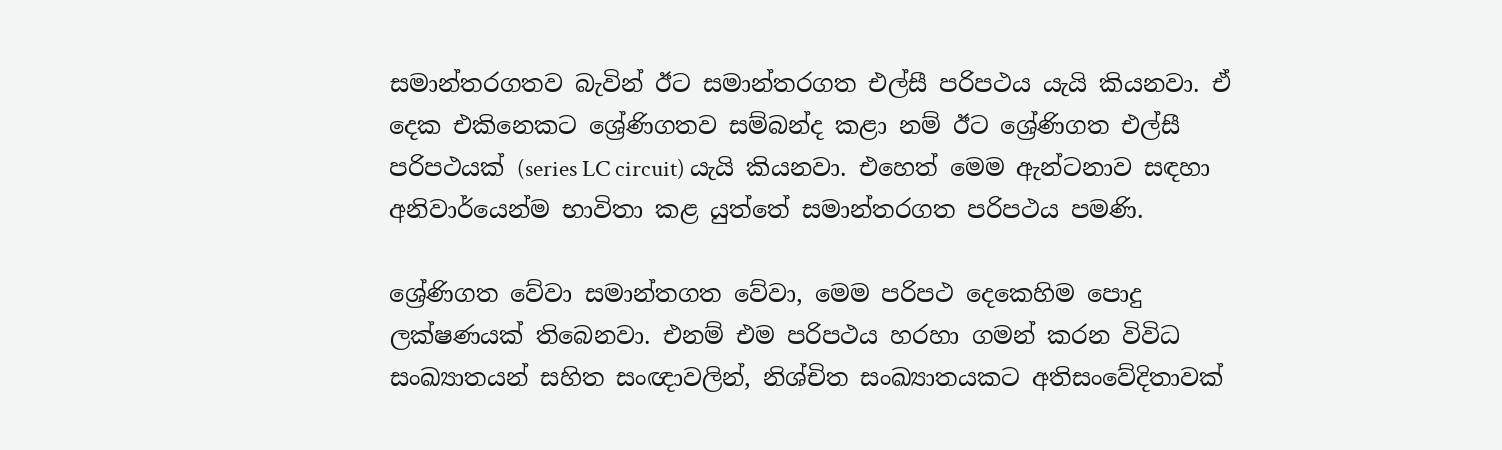සමාන්තරගතව බැවින් ඊට සමාන්තරගත එල්සී පරිපථය යැයි කියනවා. ඒ දෙක එකිනෙකට ශ්‍රේණිගතව සම්බන්ද කළා නම් ඊට ශ්‍රේණිගත එල්සී පරිපථයක් (series LC circuit) යැයි කියනවා. එහෙත් මෙම ඇන්ටනාව සඳහා අනිවාර්යෙන්ම භාවිතා කළ යුත්තේ සමාන්තරගත පරිපථය පමණි.

ශ්‍රේණිගත වේවා සමාන්තගත වේවා, මෙම පරිපථ දෙකෙහිම පොදු ලක්ෂණයක් තිබෙනවා. එනම් එම පරිපථය හරහා ගමන් කරන විවිධ සංඛ්‍යාතයන් සහිත සංඥාවලින්, නිශ්චිත සංඛ්‍යාතයකට අතිසංවේදිතාවක්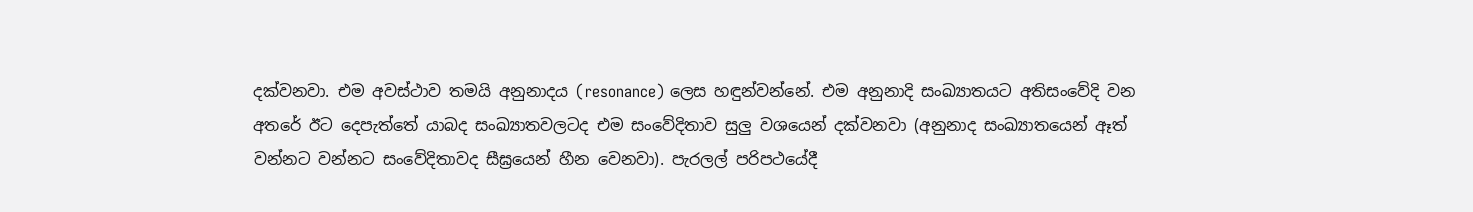දක්වනවා. එම අවස්ථාව තමයි අනුනාදය (resonance) ලෙස හඳුන්වන්නේ. එම අනුනාදි සංඛ්‍යාතයට අතිසංවේදි වන අතරේ ඊට දෙපැත්තේ යාබද සංඛ්‍යාතවලටද එම සංවේදිතාව සුලු වශයෙන් දක්වනවා (අනුනාද සංඛ්‍යාතයෙන් ඈත් වන්නට වන්නට සංවේදිතාවද සීඝ්‍රයෙන් හීන වෙනවා). පැරලල් පරිපථයේදී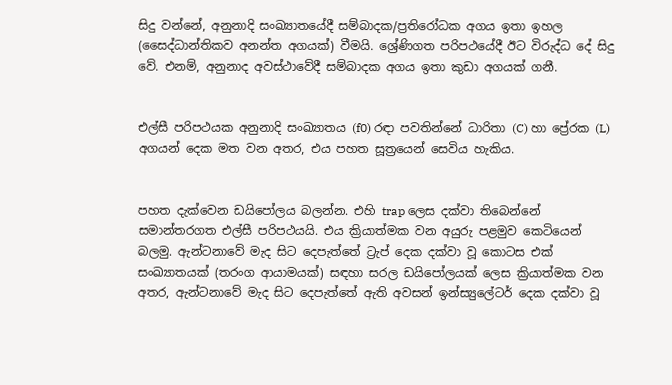සිදු වන්නේ, අනුනාදි සංඛ්‍යාතයේදී සම්බාදක/ප්‍රතිරෝධක අගය ඉතා ඉහල (සෛද්ධාන්තිකව අනන්ත අගයක්) වීමයි. ශ්‍රේණිගත පරිපථයේදී ඊට විරුද්ධ දේ සිදු වේ. එනම්, අනුනාද අවස්ථාවේදී සම්බාදක අගය ඉතා කුඩා අගයක් ගනී.


එල්සී පරිපථයක අනුනාදි සංඛ්‍යාතය (f0) රඳා පවතින්නේ ධාරිතා (C) හා ප්‍රේරක (L) අගයන් දෙක මත වන අතර, එය පහත සූත්‍රයෙන් සෙවිය හැකිය.


පහත දැක්වෙන ඩයිපෝලය බලන්න. එහි trap ලෙස දක්වා තිබෙන්නේ සමාන්තරගත එල්සී පරිපථයයි. එය ක්‍රියාත්මක වන අයුරු පළමුව කෙටියෙන් බලමු. ඇන්ටනාවේ මැද සිට දෙපැත්තේ ට්‍රැප් දෙක දක්වා වූ කොටස එක් සංඛ්‍යාතයක් (තරංග ආයාමයක්) සඳහා සරල ඩයිපෝලයක් ලෙස ක්‍රියාත්මක වන අතර, ඇන්ටනාවේ මැද සිට දෙපැත්තේ ඇති අවසන් ඉන්ස්‍යුලේටර් දෙක දක්වා වූ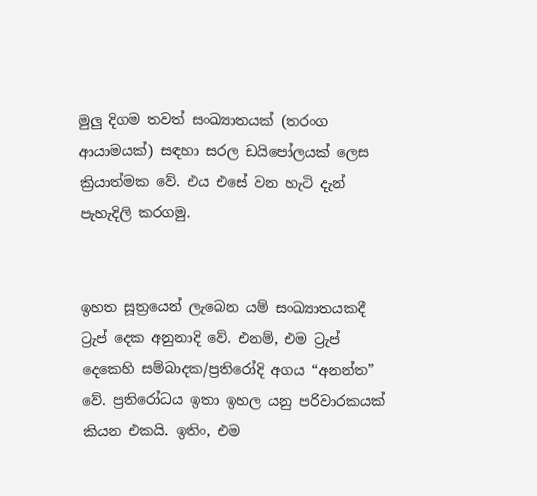මුලු දිගම තවත් සංඛ්‍යාතයක් (තරංග ආයාමයක්) සඳහා සරල ඩයිපෝලයක් ලෙස ක්‍රියාත්මක වේ. එය එසේ වන හැටි දැන් පැහැදිලි කරගමු.


ඉහත සූත්‍රයෙන් ලැබෙන යම් සංඛ්‍යාතයකදී ට්‍රැප් දෙක අනුනාදි වේ. එනම්, එම ට්‍රැප් දෙකෙහි සම්බාදක/ප්‍රතිරෝදි අගය “අනන්ත” වේ. ප්‍රතිරෝධය ඉතා ඉහල යනු පරිවාරකයක් කියන එකයි. ඉතිං, එම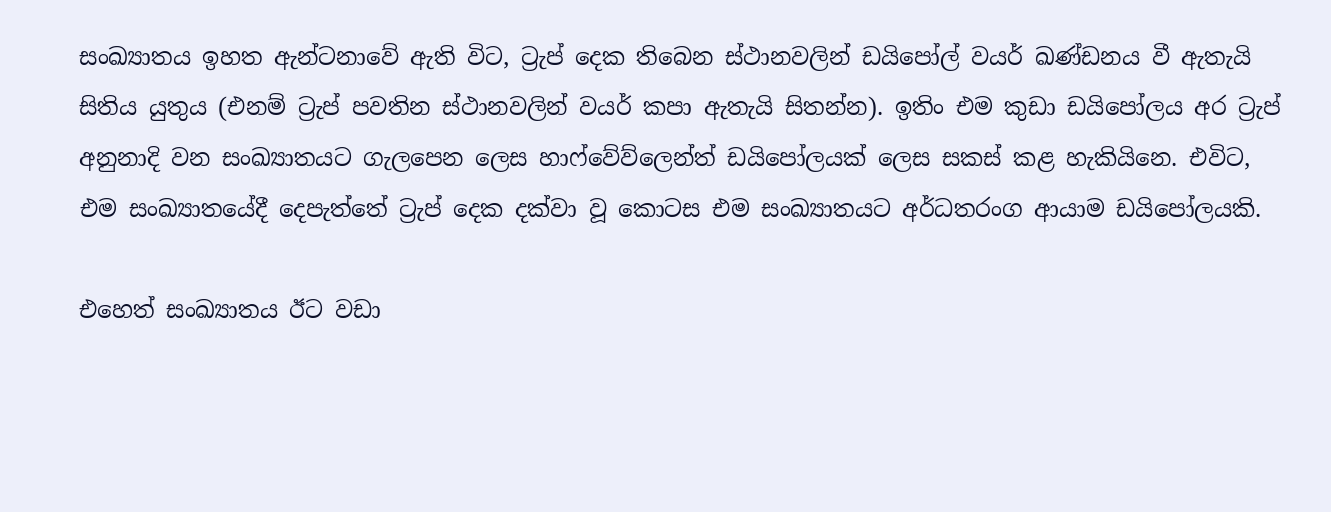සංඛ්‍යාතය ඉහත ඇන්ටනාවේ ඇති විට, ට්‍රැප් දෙක තිබෙන ස්ථානවලින් ඩයිපෝල් වයර් ඛණ්ඩනය වී ඇතැයි සිතිය යුතුය (එනම් ට්‍රැප් පවතින ස්ථානවලින් වයර් කපා ඇතැයි සිතන්න). ඉතිං එම කුඩා ඩයිපෝලය අර ට්‍රැප් අනුනාදි වන සංඛ්‍යාතයට ගැලපෙන ලෙස හාෆ්වේව්ලෙන්ත් ඩයිපෝලයක් ලෙස සකස් කළ හැකියිනෙ. එවිට, එම සංඛ්‍යාතයේදී දෙපැත්තේ ට්‍රැප් දෙක දක්වා වූ කොටස එම සංඛ්‍යාතයට අර්ධතරංග ආයාම ඩයිපෝලයකි.

එහෙත් සංඛ්‍යාතය ඊට වඩා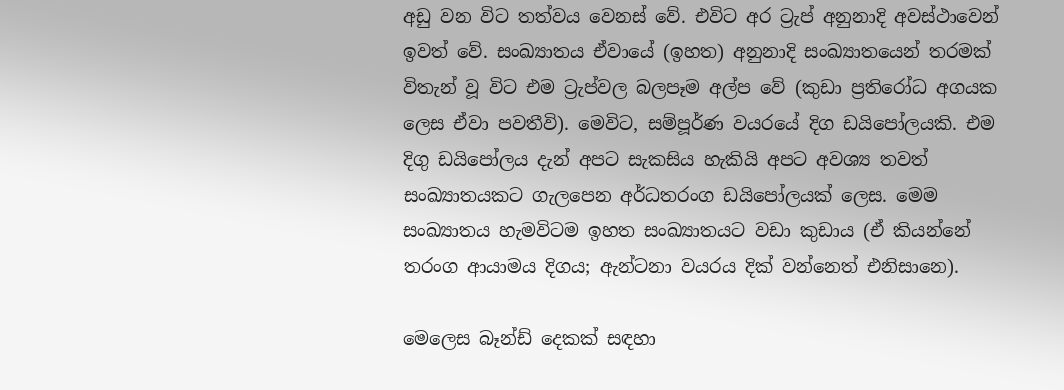අඩු වන විට තත්වය වෙනස් වේ. එවිට අර ට්‍රැප් අනුනාදි අවස්ථාවෙන් ඉවත් වේ. සංඛ්‍යාතය ඒවායේ (ඉහත) අනුනාදි සංඛ්‍යාතයෙන් තරමක් විතැන් වූ විට එම ට්‍රැප්වල බලපෑම අල්ප වේ (කුඩා ප්‍රතිරෝධ අගයක ලෙස ඒවා පවතීවි). මෙවිට, සම්පූර්ණ වයරයේ දිග ඩයිපෝලයකි. එම දිගු ඩයිපෝලය දැන් අපට සැකසිය හැකියි අපට අවශ්‍ය තවත් සංඛ්‍යාතයකට ගැලපෙන අර්ධතරංග ඩයිපෝලයක් ලෙස. මෙම සංඛ්‍යාතය හැමවිටම ඉහත සංඛ්‍යාතයට වඩා කුඩාය (ඒ කියන්නේ තරංග ආයාමය දිගය; ඇන්ටනා වයරය දික් වන්නෙත් එනිසානෙ).

මෙලෙස බෑන්ඩ් දෙකක් සඳහා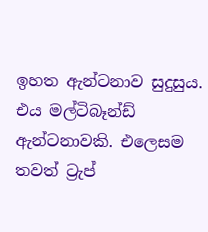ඉහත ඇන්ටනාව සුදුසුය. එය මල්ටිබෑන්ඩ් ඇන්ටනාවකි. එලෙසම තවත් ට්‍රැප්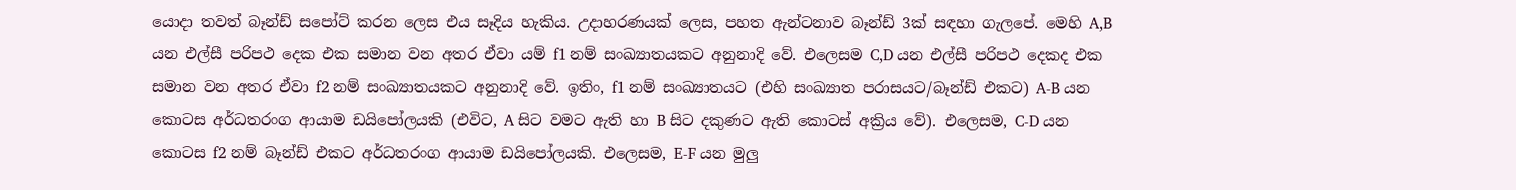යොදා තවත් බෑන්ඩ් සපෝට් කරන ලෙස එය සෑදිය හැකිය. උදාහරණයක් ලෙස, පහත ඇන්ටනාව බෑන්ඩ් 3ක් සඳහා ගැලපේ. මෙහි A,B යන එල්සී පරිපථ දෙක එක සමාන වන අතර ඒවා යම් f1 නම් සංඛ්‍යාතයකට අනුනාදි වේ. එලෙසම C,D යන එල්සී පරිපථ දෙකද එක සමාන වන අතර ඒවා f2 නම් සංඛ්‍යාතයකට අනුනාදි වේ. ඉතිං, f1 නම් සංඛ්‍යාතයට (එහි සංඛ්‍යාත පරාසයට/බෑන්ඩ් එකට) A-B යන කොටස අර්ධතරංග ආයාම ඩයිපෝලයකි (එවිට, A සිට වමට ඇති හා B සිට දකුණට ඇති කොටස් අක්‍රිය වේ). එලෙසම, C-D යන කොටස f2 නම් බෑන්ඩ් එකට අර්ධතරංග ආයාම ඩයිපෝලයකි. එලෙසම, E-F යන මුලු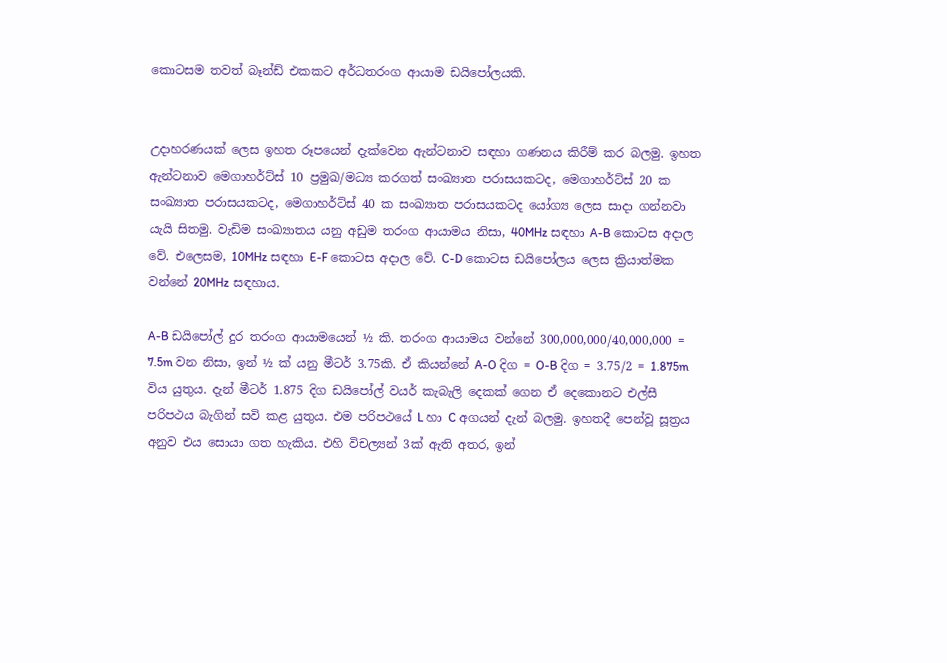කොටසම තවත් බෑන්ඩ් එකකට අර්ධතරංග ආයාම ඩයිපෝලයකි.


උදාහරණයක් ලෙස ඉහත රූපයෙන් දැක්වෙන ඇන්ටනාව සඳහා ගණනය කිරීම් කර බලමු. ඉහත ඇන්ටනාව මෙගාහර්ට්ස් 10 ප්‍රමුඛ/මධ්‍ය කරගත් සංඛ්‍යාත පරාසයකටද, මෙගාහර්ට්ස් 20 ක සංඛ්‍යාත පරාසයකටද, මෙගාහර්ට්ස් 40 ක සංඛ්‍යාත පරාසයකටද යෝග්‍ය ලෙස සාදා ගන්නවා යැයි සිතමු. වැඩිම සංඛ්‍යාතය යනු අඩුම තරංග ආයාමය නිසා, 40MHz සඳහා A-B කොටස අදාල වේ. එලෙසම, 10MHz සඳහා E-F කොටස අදාල වේ. C-D කොටස ඩයිපෝලය ලෙස ක්‍රියාත්මක වන්නේ 20MHz සඳහාය.

A-B ඩයිපෝල් දුර තරංග ආයාමයෙන් ½ කි. තරංග ආයාමය වන්නේ 300,000,000/40,000,000 = 7.5m වන නිසා, ඉන් ½ ක් යනු මීටර් 3.75කි. ඒ කියන්නේ A-O දිග = O-B දිග = 3.75/2 = 1.875m විය යුතුය. දැන් මීටර් 1.875 දිග ඩයිපෝල් වයර් කැබැලි දෙකක් ගෙන ඒ දෙකොනට එල්සී පරිපථය බැගින් සවි කළ යුතුය. එම පරිපථයේ L හා C අගයන් දැන් බලමු. ඉහතදී පෙන්වූ සූත්‍රය අනුව එය සොයා ගත හැකිය. එහි විචල්‍යන් 3ක් ඇති අතර, ඉන්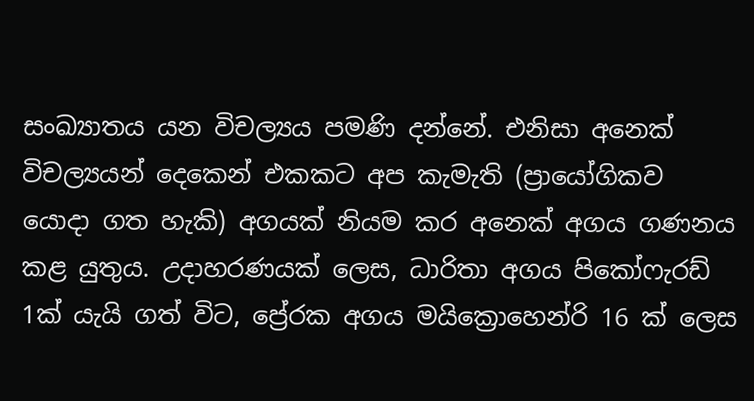සංඛ්‍යාතය යන විචල්‍යය පමණි දන්නේ. එනිසා අනෙක් විචල්‍යයන් දෙකෙන් එකකට අප කැමැති (ප්‍රායෝගිකව යොදා ගත හැකි) අගයක් නියම කර අනෙක් අගය ගණනය කළ යුතුය. උදාහරණයක් ලෙස, ධාරිතා අගය පිකෝෆැරඩ් 1ක් යැයි ගත් විට, ප්‍රේරක අගය මයික්‍රොහෙන්රි 16 ක් ලෙස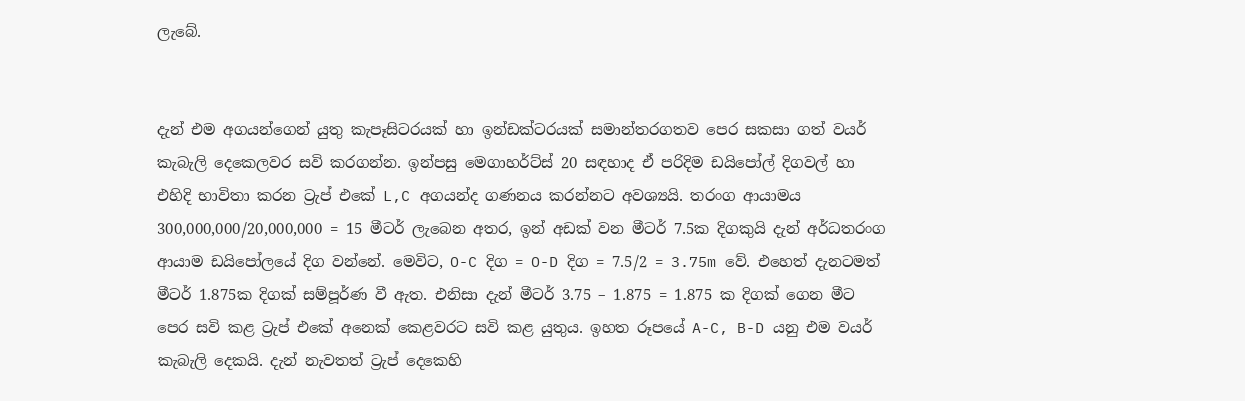ලැබේ.


දැන් එම අගයන්ගෙන් යුතු කැපෑසිටරයක් හා ඉන්ඩක්ටරයක් සමාන්තරගතව පෙර සකසා ගත් වයර් කැබැලි දෙකෙලවර සවි කරගන්න. ඉන්පසු මෙගාහර්ට්ස් 20 සඳහාද ඒ පරිදිම ඩයිපෝල් දිගවල් හා එහිදි භාවිතා කරන ට්‍රැප් එකේ L,C අගයන්ද ගණනය කරන්නට අවශ්‍යයි. තරංග ආයාමය 300,000,000/20,000,000 = 15 මීටර් ලැබෙන අතර, ඉන් අඩක් වන මීටර් 7.5ක දිගකුයි දැන් අර්ධතරංග ආයාම ඩයිපෝලයේ දිග වන්නේ. මෙවිට, O-C දිග = O-D දිග = 7.5/2 = 3.75m වේ. එහෙත් දැනටමත් මීටර් 1.875ක දිගක් සම්පූර්ණ වී ඇත. එනිසා දැන් මීටර් 3.75 – 1.875 = 1.875 ක දිගක් ගෙන මීට පෙර සවි කළ ට්‍රැප් එකේ අනෙක් කෙළවරට සවි කළ යුතුය. ඉහත රූපයේ A-C, B-D යනු එම වයර් කැබැලි දෙකයි. දැන් නැවතත් ට්‍රැප් දෙකෙහි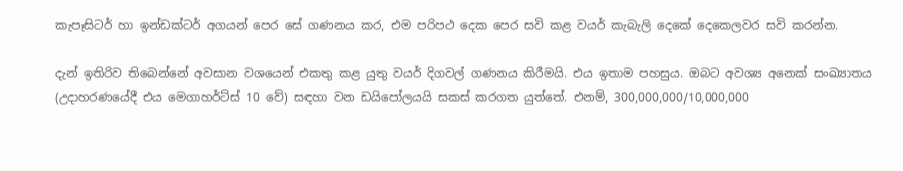කැපෑසිටර් හා ඉන්ඩක්ටර් අගයන් පෙර සේ ගණනය කර, එම පරිපථ දෙක පෙර සවි කළ වයර් කැබැලි දෙකේ දෙකෙලවර සවි කරන්න.

දැන් ඉතිරිව තිබෙන්නේ අවසාන වශයෙන් එකතු කළ යුතු වයර් දිගවල් ගණනය කිරීමයි. එය ඉතාම පහසුය. ඔබට අවශ්‍ය අනෙක් සංඛ්‍යාතය (උදාහරණයේදී එය මෙගාහර්ට්ස් 10 වේ) සඳහා වන ඩයිපෝලයයි සකස් කරගත යුත්තේ. එනම්, 300,000,000/10,000,000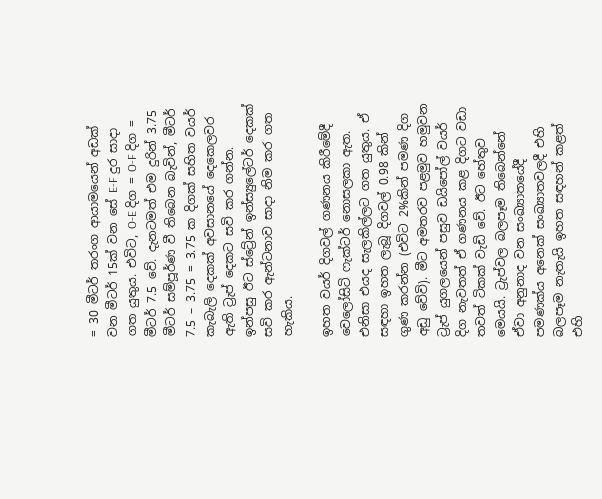= 30 මීටර් තරංග ආයාමයෙන් අඩක් වන මීටර් 15ක් වන සේ E-F දුර සාදා ගත යුතුය. එවිට, O-E දිග = O-F දිග = මීටර් 7.5 වේ. දැනටමත් එම දුරින් 3.75 මීටර් සම්පූර්ණ වී තිබෙන බැවින්, මීටර් 7.5 – 3.75 = 3.75 ක දිගක් සහිත වයර් කැබැලි දෙකක් අවසානයේ දෙකෙලවර ඇති ට්‍රැප් දෙකට සවි කර ගන්න. ඉන්පසු ඊට ස්ට්‍රේන් ඉන්ස්‍යුලේටර් දෙකක් සවි කර ඇන්ටනාව සාදා නිම කර ගත හැකිය.

ඉහත වයර් දිගවල් ගණනය කිරීමේදී වෙලෝසිටි ෆැක්ටර් නොසලකා ඇත. එනිසා එයද සැලකිල්ලට ගත යුතුය. ඒ සඳහා ඉහත ලැබූ දිගවල් 0.98 කින් ගුණ කරන්න (එවිට 2%කින් පමණ දිග අඩු වේවි). මීට අමතරව පළමුව හමුවන ට්‍රැප් යුගලයෙන් පසුව ඩයිපෝල් වයර් දිග නැවතත් ඒ ගණනය කළ දිගට වඩා තවත් ටිකක් වැඩි වේ. ඊට හේතුව මෙයයි. ට්‍රැප්වල බලපෑම තිබෙන්නේ ඒවා අනුනාද වන සංඛ්‍යාතයේදී පමණක්ය අනෙක් සංඛ්‍යාතවලදී එහි බලපෑම නැතැයි ඉහත සඳහන් කළත් එහි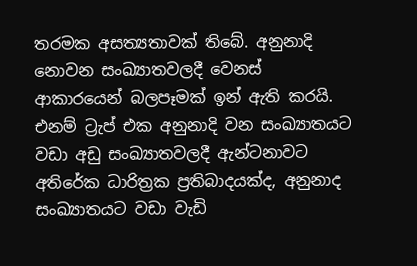තරමක අසත්‍යතාවක් තිබේ. අනුනාදි නොවන සංඛ්‍යාතවලදී වෙනස් ආකාරයෙන් බලපෑමක් ඉන් ඇති කරයි. එනම් ට්‍රැප් එක අනුනාදි වන සංඛ්‍යාතයට වඩා අඩු සංඛ්‍යාතවලදී ඇන්ටනාවට අතිරේක ධාරිත්‍රක ප්‍රතිබාදයක්ද, අනුනාද සංඛ්‍යාතයට වඩා වැඩි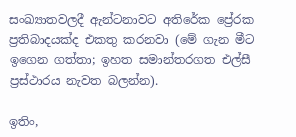සංඛ්‍යාතවලදී ඇන්ටනාවට අතිරේක ප්‍රේරක ප්‍රතිබාදයක්ද එකතු කරනවා (මේ ගැන මීට ඉගෙන ගත්තා; ඉහත සමාන්තරගත එල්සී ප්‍රස්ථාරය නැවත බලන්න).

ඉතිං,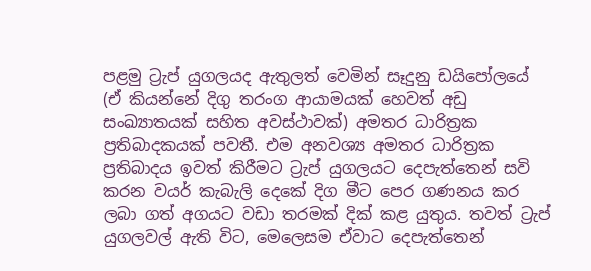පළමු ට්‍රැප් යුගලයද ඇතුලත් වෙමින් සෑදුනු ඩයිපෝලයේ (ඒ කියන්නේ දිගු තරංග ආයාමයක් හෙවත් අඩු සංඛ්‍යාතයක් සහිත අවස්ථාවක්) අමතර ධාරිත්‍රක ප්‍රතිබාදකයක් පවතී. එම අනවශ්‍ය අමතර ධාරිත්‍රක ප්‍රතිබාදය ඉවත් කිරීමට ට්‍රැප් යුගලයට දෙපැත්තෙන් සවි කරන වයර් කැබැලි දෙකේ දිග මීට පෙර ගණනය කර ලබා ගත් අගයට වඩා තරමක් දික් කළ යුතුය. තවත් ට්‍රැප් යුගලවල් ඇති විට, මෙලෙසම ඒවාට දෙපැත්තෙන්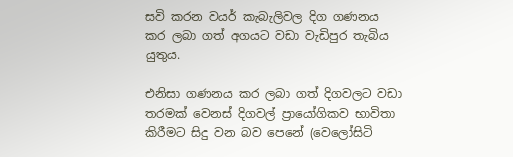සවි කරන වයර් කැබැලිවල දිග ගණනය කර ලබා ගත් අගයට වඩා වැඩිපුර තැබිය යුතුය.

එනිසා ගණනය කර ලබා ගත් දිගවලට වඩා තරමක් වෙනස් දිගවල් ප්‍රායෝගිකව භාවිතා කිරීමට සිදු වන බව පෙනේ (වෙලෝසිටි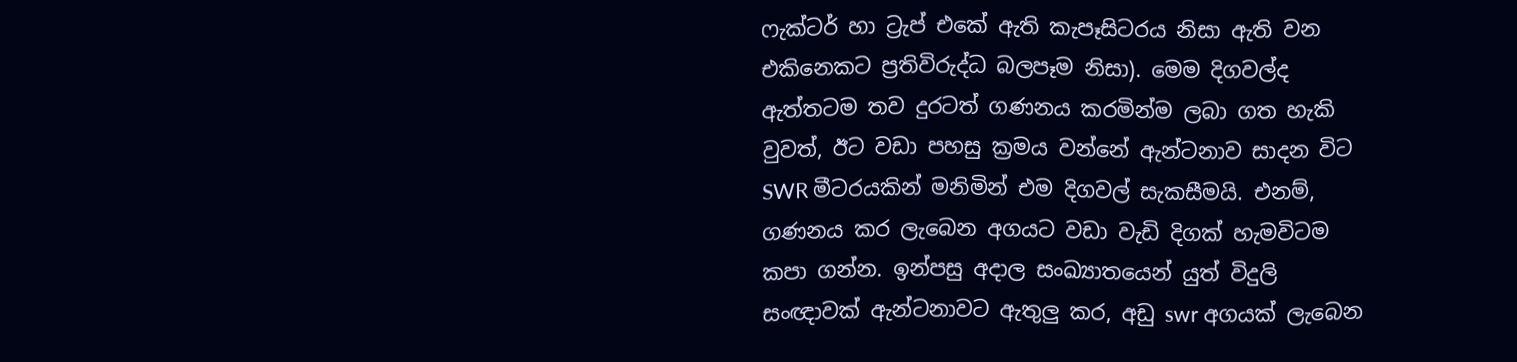ෆැක්ටර් හා ට්‍රැප් එකේ ඇති කැපෑසිටරය නිසා ඇති වන එකිනෙකට ප්‍රතිවිරුද්ධ බලපෑම නිසා). මෙම දිගවල්ද ඇත්තටම තව දුරටත් ගණනය කරමින්ම ලබා ගත හැකි වුවත්, ඊට වඩා පහසු ක්‍රමය වන්නේ ඇන්ටනාව සාදන විට SWR මීටරයකින් මනිමින් එම දිගවල් සැකසීමයි. එනම්, ගණනය කර ලැබෙන අගයට වඩා වැඩි දිගක් හැමවිටම කපා ගන්න. ඉන්පසු අදාල සංඛ්‍යාතයෙන් යුත් විදුලි සංඥාවක් ඇන්ටනාවට ඇතුලු කර, අඩු swr අගයක් ලැබෙන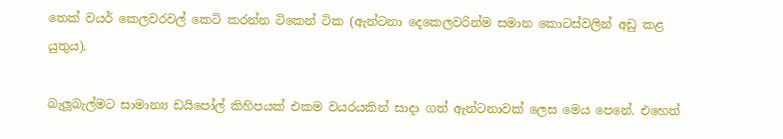තෙක් වයර් කෙලවරවල් කෙටි කරන්න ටිකෙන් ටික (ඇන්ටනා දෙකෙලවරින්ම සමාන කොටස්වලින් අඩු කළ යුතුය).

බැලූබැල්මට සාමාන්‍ය ඩයිපෝල් කිහිපයක් එකම වයරයකින් සාදා ගත් ඇන්ටනාවක් ලෙස මෙය පෙනේ. එහෙත්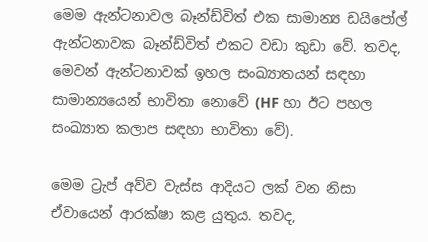මෙම ඇන්ටනාවල බෑන්ඩ්විත් එක සාමාන්‍ය ඩයිපෝල් ඇන්ටනාවක බෑන්ඩ්විත් එකට වඩා කුඩා වේ. තවද, මෙවන් ඇන්ටනාවක් ඉහල සංඛ්‍යාතයන් සඳහා සාමාන්‍යයෙන් භාවිතා නොවේ (HF හා ඊට පහල සංඛ්‍යාත කලාප සඳහා භාවිතා වේ).

මෙම ට්‍රැප් අව්ව වැස්ස ආදියට ලක් වන නිසා ඒවායෙන් ආරක්ෂා කළ යුතුය. තවද,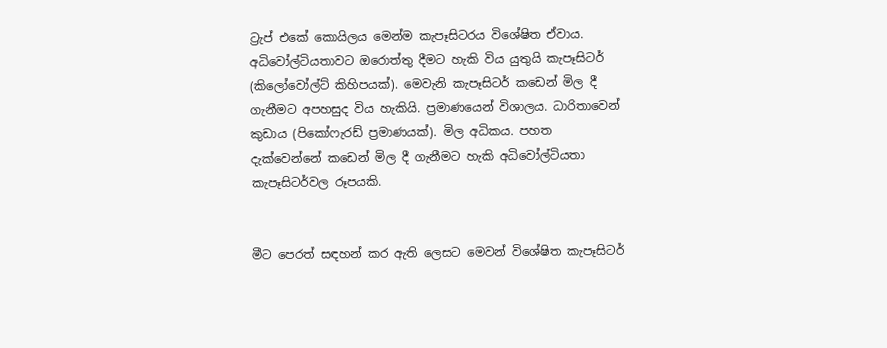ට්‍රැප් එකේ කොයිලය මෙන්ම කැපෑසිටරය විශේෂිත ඒවාය. අධිවෝල්ටියතාවට ඔරොත්තු දීමට හැකි විය යුතුයි කැපෑසිටර් (කිලෝවෝල්ට් කිහිපයක්). මෙවැනි කැපෑසිටර් කඩෙන් මිල දී ගැනීමට අපහසුද විය හැකියි. ප්‍රමාණයෙන් විශාලය. ධාරිතාවෙන් කුඩාය (පිකෝෆැරඩ් ප්‍රමාණයක්). මිල අධිකය. පහත දැක්වෙන්නේ කඩෙන් මිල දී ගැනීමට හැකි අධිවෝල්ටියතා කැපෑසිටර්වල රූපයකි.


මීට පෙරත් සඳහන් කර ඇති ලෙසට මෙවන් විශේෂිත කැපෑසිටර්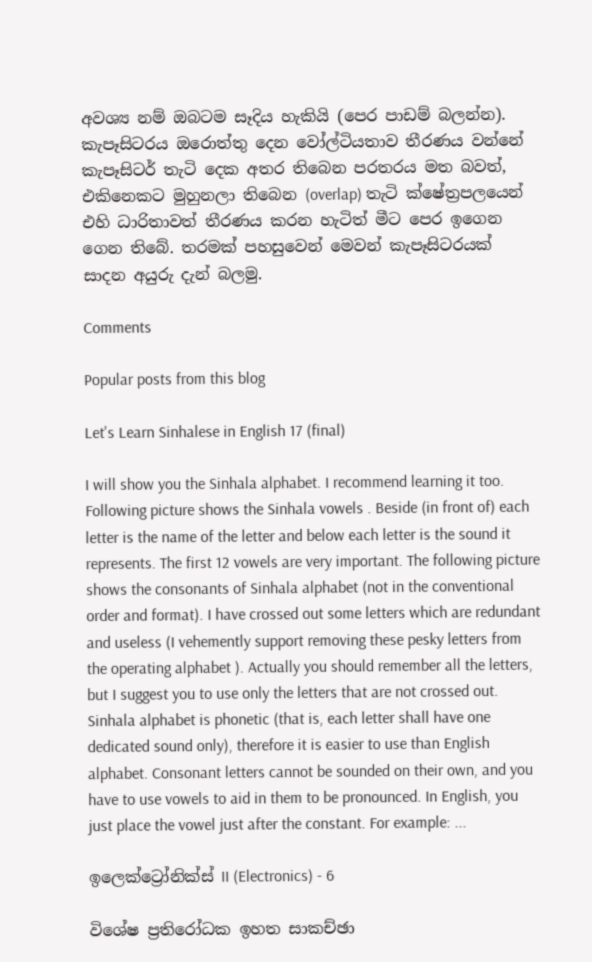අවශ්‍ය නම් ඔබටම සෑදිය හැකියි (පෙර පාඩම් බලන්න). කැපෑසිටරය ඔරොත්තු දෙන වෝල්ටියතාව තීරණය වන්නේ කැපෑසිටර් තැටි දෙක අතර තිබෙන පරතරය මත බවත්, එකිනෙකට මුහුනලා තිබෙන (overlap) තැටි ක්ෂේත්‍රපලයෙන් එහි ධාරිතාවත් තීරණය කරන හැටිත් මීට පෙර ඉගෙන ගෙන තිබේ. තරමක් පහසුවෙන් මෙවන් කැපෑසිටරයක් සාදන අයුරු දැන් බලමු.

Comments

Popular posts from this blog

Let's Learn Sinhalese in English 17 (final)

I will show you the Sinhala alphabet. I recommend learning it too.   Following picture shows the Sinhala vowels . Beside (in front of) each letter is the name of the letter and below each letter is the sound it represents. The first 12 vowels are very important. The following picture shows the consonants of Sinhala alphabet (not in the conventional order and format). I have crossed out some letters which are redundant and useless (I vehemently support removing these pesky letters from the operating alphabet ). Actually you should remember all the letters, but I suggest you to use only the letters that are not crossed out. Sinhala alphabet is phonetic (that is, each letter shall have one dedicated sound only), therefore it is easier to use than English alphabet. Consonant letters cannot be sounded on their own, and you have to use vowels to aid in them to be pronounced. In English, you just place the vowel just after the constant. For example: ...

ඉලෙක්ට්‍රෝනික්ස් II (Electronics) - 6

විශේෂ ප්‍රතිරෝධක ඉහත සාකච්ඡා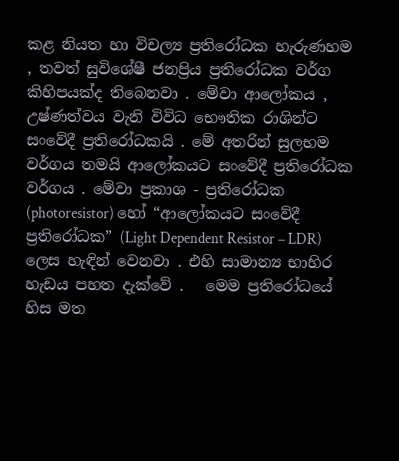කළ නියත හා විචල්‍ය ප්‍රතිරෝධක හැරුණහම , තවත් සුවිශේෂී ජනප්‍රිය ප්‍රතිරෝධක වර්ග කිහිපයක්ද තිබෙනවා . මේවා ආලෝකය , උෂ්ණත්වය වැනි විවිධ භෞතික රාශින්ට සංවේදී ප්‍රතිරෝධකයි . මේ අතරින් සුලභම වර්ගය තමයි ආලෝකයට සංවේදී ප්‍රතිරෝධක වර්ගය . මේවා ප්‍රකාශ - ප්‍රතිරෝධක (photoresistor) හෝ “ආලෝකයට සංවේදී ප්‍රතිරෝධක” (Light Dependent Resistor – LDR) ලෙස හැඳින් වෙනවා . එහි සාමාන්‍ය භාහිර හැඩය පහත දැක්වේ .   මෙම ප්‍රතිරෝධයේ හිස මත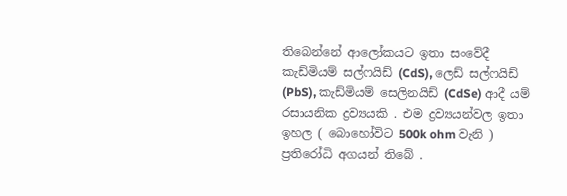තිබෙන්නේ ආලෝකයට ඉතා සංවේදී කැඩ්මියම් සල්ෆයිඩ් (CdS), ලෙඩ් සල්ෆයිඩ් (PbS), කැඩ්මියම් සෙලිනයිඩ් (CdSe) ආදී යම් රසායනික ද්‍රව්‍යයකි . එම ද්‍රව්‍යයන්වල ඉතා ඉහල ( බොහෝවිට 500k ohm වැනි ) ප්‍රතිරෝධි අගයන් තිබේ .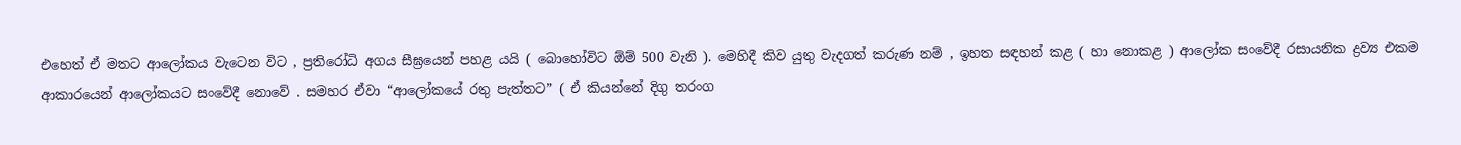එහෙත් ඒ මතට ආලෝකය වැටෙන විට , ප්‍රතිරෝධි අගය සීඝ්‍රයෙන් පහළ යයි ( බොහෝවිට ඕම් 500 වැනි ). මෙහිදී කිව යුතු වැදගත් කරුණ නම් , ඉහත සඳහන් කළ ( හා නොකළ ) ආලෝක සංවේදී රසායනික ද්‍රව්‍ය එකම ආකාරයෙන් ආලෝකයට සංවේදී නොවේ . සමහර ඒවා “ආලෝකයේ රතු පැත්තට” ( ඒ කියන්නේ දිගු තරංග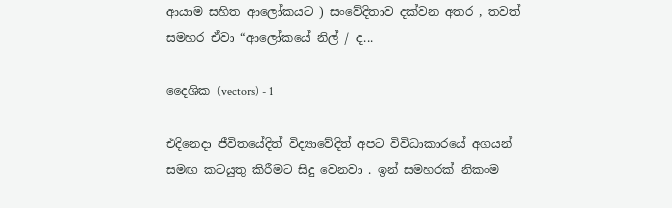ආයාම සහිත ආලෝකයට ) සංවේදිතාව දක්වන අතර , තවත් සමහර ඒවා “ආලෝකයේ නිල් / ද...

දෛශික (vectors) - 1

එදිනෙදා ජීවිතයේදිත් විද්‍යාවේදිත් අපට විවිධාකාරයේ අගයන් සමඟ කටයුතු කිරීමට සිදු වෙනවා . ඉන් සමහරක් නිකංම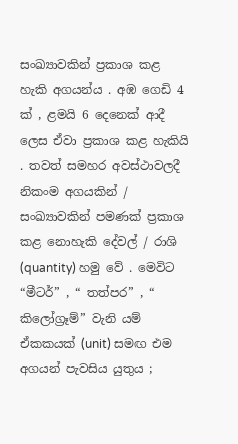සංඛ්‍යාවකින් ප්‍රකාශ කළ හැකි අගයන්ය . අඹ ගෙඩි 4 ක් , ළමයි 6 දෙනෙක් ආදී ලෙස ඒවා ප්‍රකාශ කළ හැකියි . තවත් සමහර අවස්ථාවලදී නිකංම අගයකින් / සංඛ්‍යාවකින් පමණක් ප්‍රකාශ කළ නොහැකි දේවල් / රාශි (quantity) හමු වේ . මෙවිට “මීටර්” , “ තත්පර” , “ කිලෝග්‍රෑම්” වැනි යම් ඒකකයක් (unit) සමඟ එම අගයන් පැවසිය යුතුය ;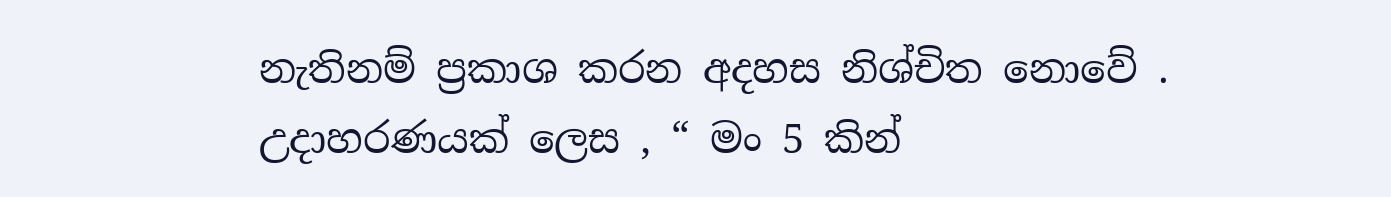නැතිනම් ප්‍රකාශ කරන අදහස නිශ්චිත නොවේ . උදාහරණයක් ලෙස , “ මං 5 කින්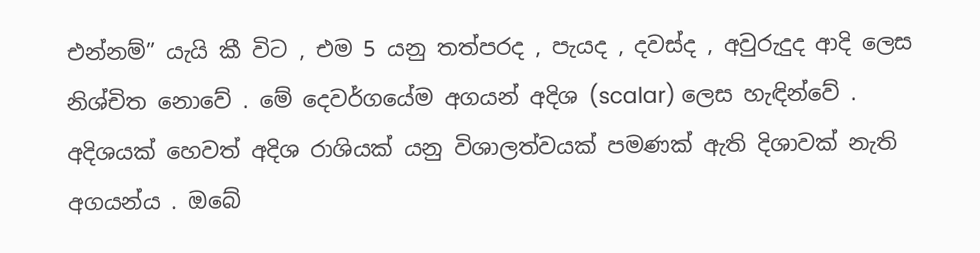එන්නම්” යැයි කී විට , එම 5 යනු තත්පරද , පැයද , දවස්ද , අවුරුදුද ආදි ලෙස නිශ්චිත නොවේ . මේ දෙවර්ගයේම අගයන් අදිශ (scalar) ලෙස හැඳින්වේ . අදිශයක් හෙවත් අදිශ රාශියක් යනු විශාලත්වයක් පමණක් ඇති දිශාවක් නැති අගයන්ය . ඔබේ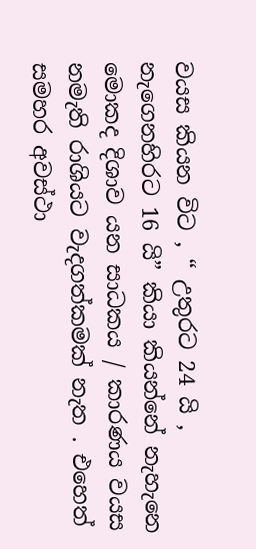වයස කියන විට , “ උතුරට 24 යි , නැගෙනහිරට 16 යි” කියා කියන්නේ නැහැනෙ මොකද දිශාව යන සාධකය / කාරණය වයස නමැති රාශියට වැදගත්කමක් නැත . එහෙත් සමහර අවස්ථා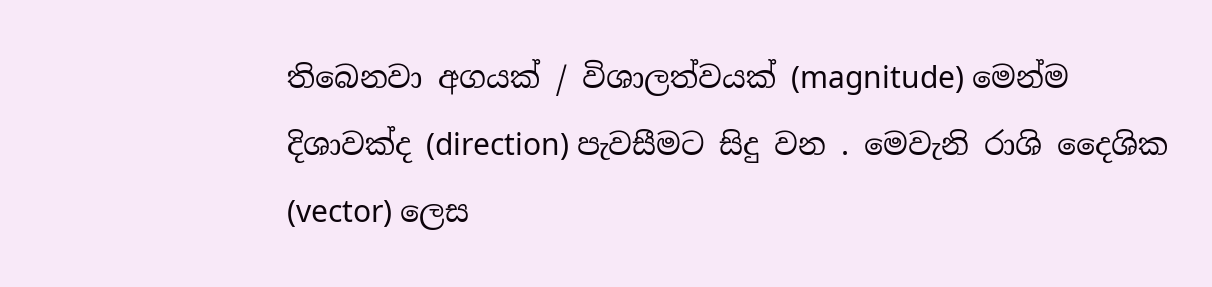තිබෙනවා අගයක් / විශාලත්වයක් (magnitude) මෙන්ම දිශාවක්ද (direction) පැවසීමට සිදු වන . මෙවැනි රාශි දෛශික (vector) ලෙස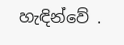හැඳින්වේ .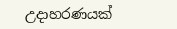උදාහරණයක්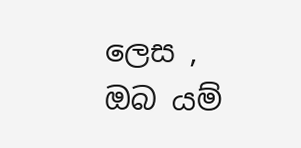ලෙස , ඔබ යම්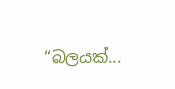“බලයක්...